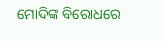ମୋଦିଙ୍କ ବିରୋଧରେ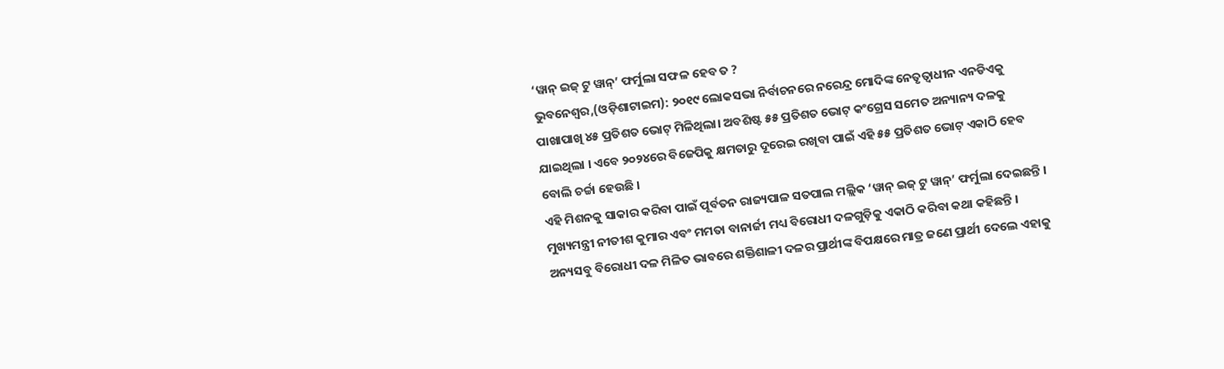‘ୱାନ୍ ଇଜ୍ ଟୁ ୱାନ୍’ ଫର୍ମୁଲା ସଫଳ ହେବ ତ ?
ଭୁବନେଶ୍ୱର,(ଓଡ଼ିଶାଟାଇମ): ୨୦୧୯ ଲୋକସଭା ନିର୍ବାଚନରେ ନରେନ୍ଦ୍ର ମୋଦିଙ୍କ ନେତୃତ୍ୱାଧୀନ ଏନଡିଏକୁ ପାଖାପାଖି ୪୫ ପ୍ରତିଶତ ଭୋଟ୍ ମିଳିଥିଲା। ଅବଶିଷ୍ଟ ୫୫ ପ୍ରତିଶତ ଭୋଟ୍ କଂଗ୍ରେସ ସମେତ ଅନ୍ୟାନ୍ୟ ଦଳକୁ ଯାଇଥିଲା । ଏବେ ୨୦୨୪ରେ ବିଜେପିକୁ କ୍ଷମତାରୁ ଦୂରେଇ ରଖିବା ପାଇଁ ଏହି ୫୫ ପ୍ରତିଶତ ଭୋଟ୍ ଏକାଠି ହେବ ବୋଲି ଚର୍ଚ୍ଚା ହେଉଛି ।
ଏହି ମିଶନକୁ ସାକାର କରିବା ପାଇଁ ପୂର୍ବତନ ରାଜ୍ୟପାଳ ସତପାଲ ମଲ୍ଲିକ ‘ୱାନ୍ ଇଜ୍ ଟୁ ୱାନ୍’ ଫର୍ମୁଲା ଦେଇଛନ୍ତି । ମୁଖ୍ୟମନ୍ତ୍ରୀ ନୀତୀଶ କୁମାର ଏବଂ ମମତା ବାନାର୍ଜୀ ମଧ୍ୟ ବିରୋଧୀ ଦଳଗୁଡ଼ିକୁ ଏକାଠି କରିବା କଥା କହିଛନ୍ତି ।
ଅନ୍ୟସବୁ ବିରୋଧୀ ଦଳ ମିଳିତ ଭାବରେ ଶକ୍ତିଶାଳୀ ଦଳର ପ୍ରାର୍ଥୀଙ୍କ ବିପକ୍ଷରେ ମାତ୍ର ଜଣେ ପ୍ରାର୍ଥୀ ଦେଲେ ଏହାକୁ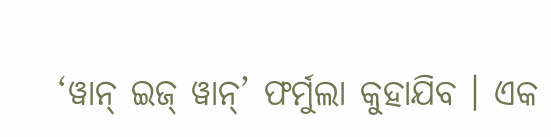‘ୱାନ୍ ଇଜ୍ ୱାନ୍’ ଫର୍ମୁଲା କୁହାଯିବ । ଏକ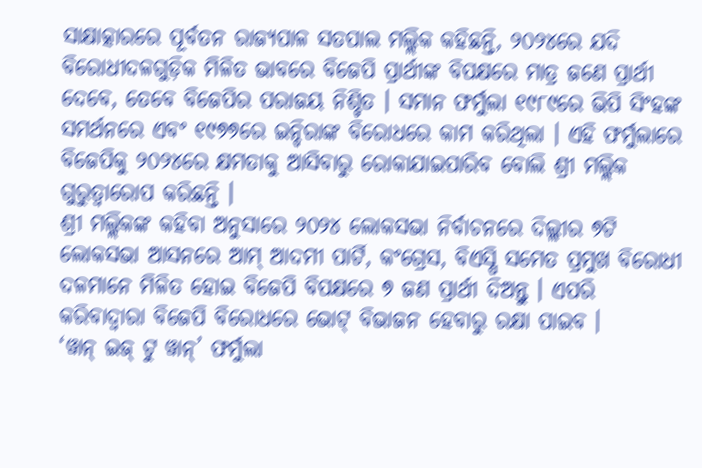ସାକ୍ଷାତ୍କାରରେ ପୂର୍ବତନ ରାଜ୍ୟପାଳ ସତପାଲ ମଲ୍ଲିକ କହିଛନ୍ତି, ୨୦୨୪ରେ ଯଦି ବିରୋଧୀଦଳଗୁଡ଼ିକ ମିଳିତ ଭାବରେ ବିଜେପି ପ୍ରାର୍ଥୀଙ୍କ ବିପକ୍ଷରେ ମାତ୍ର ଜଣେ ପ୍ରାର୍ଥୀ ଦେବେ, ତେବେ ବିଜେପିର ପରାଜୟ ନିଶ୍ଚିତ । ସମାନ ଫର୍ମୁଲା ୧୯୮୯ରେ ଭିପି ସିଂହଙ୍କ ସମର୍ଥନରେ ଏବଂ ୧୯୭୭ରେ ଇନ୍ଦିରାଙ୍କ ବିରୋଧରେ କାମ କରିଥିଲା । ଏହି ଫର୍ମୁଲାରେ ବିଜେପିକୁ ୨୦୨୪ରେ କ୍ଷମତାକୁ ଆସିବାରୁ ରୋକାଯାଇପାରିବ ବୋଲି ଶ୍ରୀ ମଲ୍ଲିକ ଗୁରୁତ୍ୱାରୋପ କରିଛନ୍ତି ।
ଶ୍ରୀ ମଲ୍ଲିକଙ୍କ କହିବା ଅନୁସାରେ ୨୦୨୪ ଲୋକସଭା ନିର୍ବାଚନରେ ଦିଲ୍ଲୀର ୭ଟି ଲୋକସଭା ଆସନରେ ଆମ୍ ଆଦମୀ ପାର୍ଟି, କଂଗ୍ରେସ, ବିଏସ୍ପି ସମେତ ପ୍ରମୁଖ ବିରୋଧୀ ଦଳମାନେ ମିଳିତ ହୋଇ ବିଜେପି ବିପକ୍ଷରେ ୭ ଜଣ ପ୍ରାର୍ଥୀ ଦିଅନ୍ତୁ । ଏପରି କରିବାଦ୍ୱାରା ବିଜେପି ବିରୋଧରେ ଭୋଟ୍ ବିଭାଜନ ହେବାରୁ ରକ୍ଷା ପାଇବ ।
‘ୱାନ୍ ଇଜ୍ ଟୁ ୱାନ୍’ ଫର୍ମୁଲା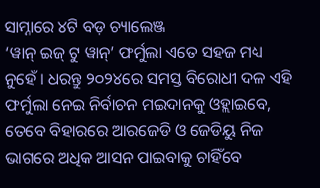ସାମ୍ନାରେ ୪ଟି ବଡ଼ ଚ୍ୟାଲେଞ୍ଜ
‘ୱାନ୍ ଇଜ୍ ଟୁ ୱାନ୍’ ଫର୍ମୁଲା ଏତେ ସହଜ ମଧ୍ୟ ନୁହେଁ । ଧରନ୍ତୁ ୨୦୨୪ରେ ସମସ୍ତ ବିରୋଧୀ ଦଳ ଏହି ଫର୍ମୁଲା ନେଇ ନିର୍ବାଚନ ମଇଦାନକୁ ଓହ୍ଲାଇବେ, ତେବେ ବିହାରରେ ଆରଜେଡି ଓ ଜେଡିୟୁ ନିଜ ଭାଗରେ ଅଧିକ ଆସନ ପାଇବାକୁ ଚାହିଁବେ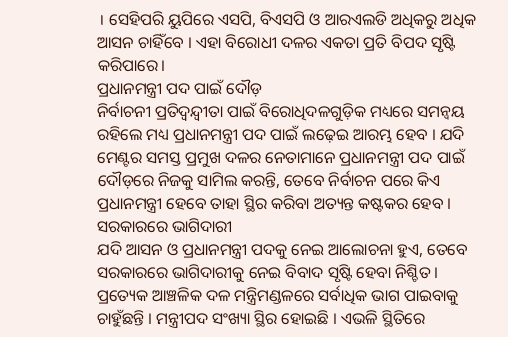। ସେହିପରି ୟୁପିରେ ଏସପି, ବିଏସପି ଓ ଆରଏଲଡି ଅଧିକରୁ ଅଧିକ ଆସନ ଚାହିଁବେ । ଏହା ବିରୋଧୀ ଦଳର ଏକତା ପ୍ରତି ବିପଦ ସୃଷ୍ଟି କରିପାରେ।
ପ୍ରଧାନମନ୍ତ୍ରୀ ପଦ ପାଇଁ ଦୌଡ଼
ନିର୍ବାଚନୀ ପ୍ରତିଦ୍ୱନ୍ଦ୍ୱୀତା ପାଇଁ ବିରୋଧିଦଳଗୁଡ଼ିକ ମଧ୍ୟରେ ସମନ୍ୱୟ ରହିଲେ ମଧ୍ୟ ପ୍ରଧାନମନ୍ତ୍ରୀ ପଦ ପାଇଁ ଲଢ଼େଇ ଆରମ୍ଭ ହେବ । ଯଦି ମେଣ୍ଟର ସମସ୍ତ ପ୍ରମୁଖ ଦଳର ନେତାମାନେ ପ୍ରଧାନମନ୍ତ୍ରୀ ପଦ ପାଇଁ ଦୌଡ଼ରେ ନିଜକୁ ସାମିଲ କରନ୍ତି, ତେବେ ନିର୍ବାଚନ ପରେ କିଏ ପ୍ରଧାନମନ୍ତ୍ରୀ ହେବେ ତାହା ସ୍ଥିର କରିବା ଅତ୍ୟନ୍ତ କଷ୍ଟକର ହେବ ।
ସରକାରରେ ଭାଗିଦାରୀ
ଯଦି ଆସନ ଓ ପ୍ରଧାନମନ୍ତ୍ରୀ ପଦକୁ ନେଇ ଆଲୋଚନା ହୁଏ, ତେବେ ସରକାରରେ ଭାଗିଦାରୀକୁ ନେଇ ବିବାଦ ସୃଷ୍ଟି ହେବା ନିଶ୍ଚିତ । ପ୍ରତ୍ୟେକ ଆଞ୍ଚଳିକ ଦଳ ମନ୍ତ୍ରିମଣ୍ଡଳରେ ସର୍ବାଧିକ ଭାଗ ପାଇବାକୁ ଚାହୁଁଛନ୍ତି । ମନ୍ତ୍ରୀପଦ ସଂଖ୍ୟା ସ୍ଥିର ହୋଇଛି । ଏଭଳି ସ୍ଥିତିରେ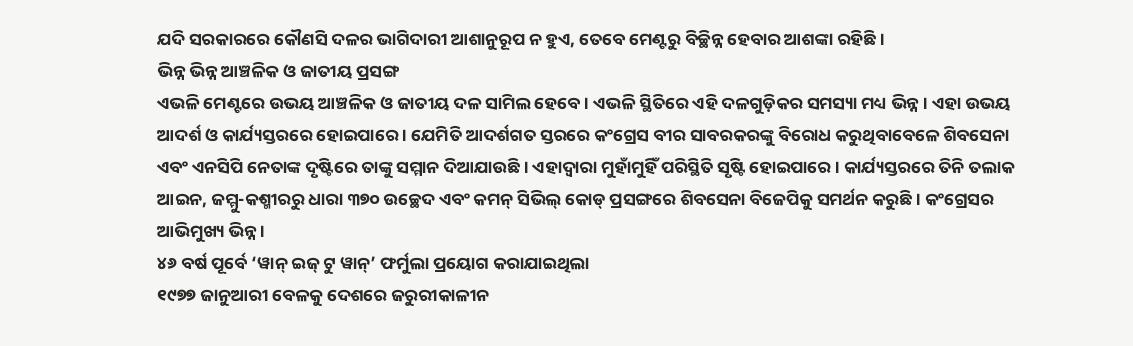ଯଦି ସରକାରରେ କୌଣସି ଦଳର ଭାଗିଦାରୀ ଆଶାନୁରୂପ ନ ହୁଏ, ତେବେ ମେଣ୍ଟରୁ ବିଚ୍ଛିନ୍ନ ହେବାର ଆଶଙ୍କା ରହିଛି ।
ଭିନ୍ନ ଭିନ୍ନ ଆଞ୍ଚଳିକ ଓ ଜାତୀୟ ପ୍ରସଙ୍ଗ
ଏଭଳି ମେଣ୍ଟରେ ଉଭୟ ଆଞ୍ଚଳିକ ଓ ଜାତୀୟ ଦଳ ସାମିଲ ହେବେ । ଏଭଳି ସ୍ଥିତିରେ ଏହି ଦଳଗୁଡ଼ିକର ସମସ୍ୟା ମଧ୍ୟ ଭିନ୍ନ । ଏହା ଉଭୟ ଆଦର୍ଶ ଓ କାର୍ଯ୍ୟସ୍ତରରେ ହୋଇପାରେ । ଯେମିତି ଆଦର୍ଶଗତ ସ୍ତରରେ କଂଗ୍ରେସ ବୀର ସାବରକରଙ୍କୁ ବିରୋଧ କରୁଥିବାବେଳେ ଶିବସେନା ଏବଂ ଏନସିପି ନେତାଙ୍କ ଦୃଷ୍ଟିରେ ତାଙ୍କୁ ସମ୍ମାନ ଦିଆଯାଉଛି । ଏହାଦ୍ୱାରା ମୁହାଁମୁହିଁ ପରିସ୍ଥିତି ସୃଷ୍ଟି ହୋଇପାରେ । କାର୍ଯ୍ୟସ୍ତରରେ ତିନି ତଲାକ ଆଇନ, ଜମ୍ମୁ-କଶ୍ମୀରରୁ ଧାରା ୩୭୦ ଉଚ୍ଛେଦ ଏବଂ କମନ୍ ସିଭିଲ୍ କୋଡ୍ ପ୍ରସଙ୍ଗରେ ଶିବସେନା ବିଜେପିକୁ ସମର୍ଥନ କରୁଛି । କଂଗ୍ରେସର ଆଭିମୁଖ୍ୟ ଭିନ୍ନ ।
୪୬ ବର୍ଷ ପୂର୍ବେ ‘ୱାନ୍ ଇଜ୍ ଟୁ ୱାନ୍’ ଫର୍ମୁଲା ପ୍ରୟୋଗ କରାଯାଇଥିଲା
୧୯୭୭ ଜାନୁଆରୀ ବେଳକୁ ଦେଶରେ ଜରୁରୀକାଳୀନ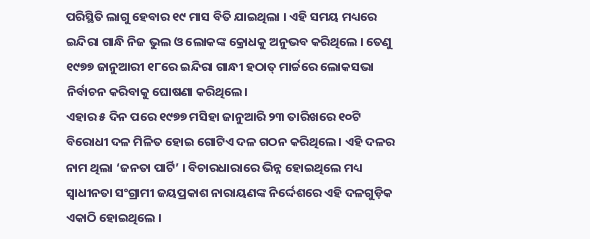ପରିସ୍ଥିତି ଲାଗୁ ହେବାର ୧୯ ମାସ ବିତି ଯାଇଥିଲା । ଏହି ସମୟ ମଧ୍ୟରେ ଇନ୍ଦିରା ଗାନ୍ଧି ନିଜ ଭୁଲ ଓ ଲୋକଙ୍କ କ୍ରୋଧକୁ ଅନୁଭବ କରିଥିଲେ । ତେଣୁ ୧୯୭୭ ଜାନୁଆରୀ ୧୮ରେ ଇନ୍ଦିରା ଗାନ୍ଧୀ ହଠାତ୍ ମାର୍ଚ୍ଚରେ ଲୋକସଭା ନିର୍ବାଚନ କରିବାକୁ ଘୋଷଣା କରିଥିଲେ।
ଏହାର ୫ ଦିନ ପରେ ୧୯୭୭ ମସିହା ଜାନୁଆରି ୨୩ ତାରିଖରେ ୧୦ଟି ବିରୋଧୀ ଦଳ ମିଳିତ ହୋଇ ଗୋଟିଏ ଦଳ ଗଠନ କରିଥିଲେ । ଏହି ଦଳର ନାମ ଥିଲା ‘ଜନତା ପାର୍ଟି’ । ବିଚାରଧାରାରେ ଭିନ୍ନ ହୋଇଥିଲେ ମଧ୍ୟ ସ୍ୱାଧୀନତା ସଂଗ୍ରାମୀ ଜୟପ୍ରକାଶ ନାରାୟଣଙ୍କ ନିର୍ଦ୍ଦେଶରେ ଏହି ଦଳଗୁଡ଼ିକ ଏକାଠି ହୋଇଥିଲେ ।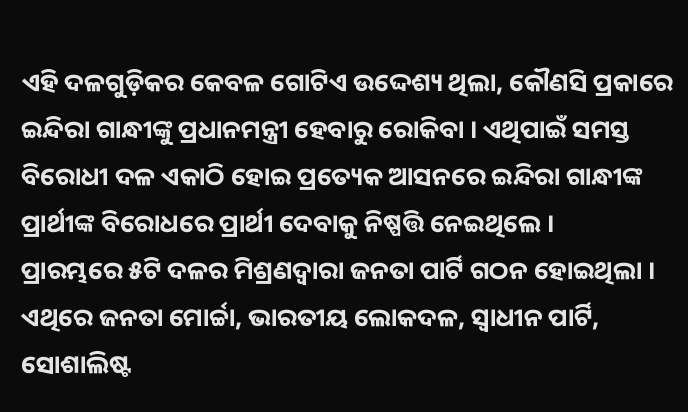ଏହି ଦଳଗୁଡ଼ିକର କେବଳ ଗୋଟିଏ ଉଦ୍ଦେଶ୍ୟ ଥିଲା, କୌଣସି ପ୍ରକାରେ ଇନ୍ଦିରା ଗାନ୍ଧୀଙ୍କୁ ପ୍ରଧାନମନ୍ତ୍ରୀ ହେବାରୁ ରୋକିବା । ଏଥିପାଇଁ ସମସ୍ତ ବିରୋଧୀ ଦଳ ଏକାଠି ହୋଇ ପ୍ରତ୍ୟେକ ଆସନରେ ଇନ୍ଦିରା ଗାନ୍ଧୀଙ୍କ ପ୍ରାର୍ଥୀଙ୍କ ବିରୋଧରେ ପ୍ରାର୍ଥୀ ଦେବାକୁ ନିଷ୍ପତ୍ତି ନେଇଥିଲେ ।
ପ୍ରାରମ୍ଭରେ ୫ଟି ଦଳର ମିଶ୍ରଣଦ୍ୱାରା ଜନତା ପାର୍ଟି ଗଠନ ହୋଇଥିଲା । ଏଥିରେ ଜନତା ମୋର୍ଚ୍ଚା, ଭାରତୀୟ ଲୋକଦଳ, ସ୍ୱାଧୀନ ପାର୍ଟି, ସୋଶାଲିଷ୍ଟ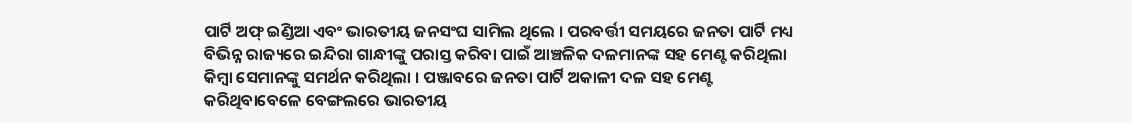ପାର୍ଟି ଅଫ୍ ଇଣ୍ଡିଆ ଏବଂ ଭାରତୀୟ ଜନସଂଘ ସାମିଲ ଥିଲେ । ପରବର୍ତ୍ତୀ ସମୟରେ ଜନତା ପାର୍ଟି ମଧ୍ୟ ବିଭିନ୍ନ ରାଜ୍ୟରେ ଇନ୍ଦିରା ଗାନ୍ଧୀଙ୍କୁ ପରାସ୍ତ କରିବା ପାଇଁ ଆଞ୍ଚଳିକ ଦଳମାନଙ୍କ ସହ ମେଣ୍ଟ କରିଥିଲା କିମ୍ବା ସେମାନଙ୍କୁ ସମର୍ଥନ କରିଥିଲା । ପଞ୍ଜାବରେ ଜନତା ପାର୍ଟି ଅକାଳୀ ଦଳ ସହ ମେଣ୍ଟ କରିଥିବାବେଳେ ବେଙ୍ଗଲରେ ଭାରତୀୟ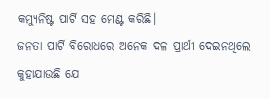କମ୍ୟୁନିଷ୍ଟ ପାର୍ଟି ସହ ମେଣ୍ଟ କରିଛି।
ଜନତା ପାର୍ଟି ବିରୋଧରେ ଅନେକ ଦଳ ପ୍ରାର୍ଥୀ ଦେଇନଥିଲେ
କୁହାଯାଉଛି ଯେ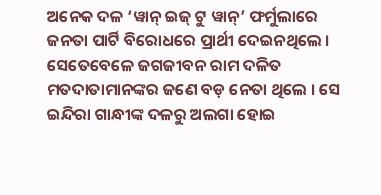ଅନେକ ଦଳ ‘ୱାନ୍ ଇଜ୍ ଟୁ ୱାନ୍’ ଫର୍ମୁଲାରେ ଜନତା ପାର୍ଟି ବିରୋଧରେ ପ୍ରାର୍ଥୀ ଦେଇନଥିଲେ । ସେତେବେଳେ ଜଗଜୀବନ ରାମ ଦଳିତ ମତଦାତାମାନଙ୍କର ଜଣେ ବଡ଼ ନେତା ଥିଲେ । ସେ ଇନ୍ଦିରା ଗାନ୍ଧୀଙ୍କ ଦଳରୁ ଅଲଗା ହୋଇ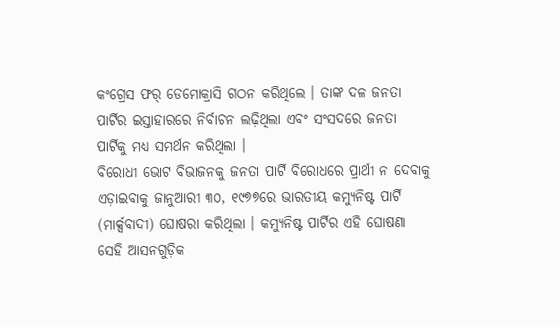କଂଗ୍ରେସ ଫର୍ ଡେମୋକ୍ରାସି ଗଠନ କରିଥିଲେ । ତାଙ୍କ ଦଳ ଜନତା ପାର୍ଟିର ଇସ୍ତାହାରରେ ନିର୍ବାଚନ ଲଢ଼ିଥିଲା ଏବଂ ସଂସଦରେ ଜନତା ପାର୍ଟିକୁ ମଧ୍ୟ ସମର୍ଥନ କରିଥିଲା ।
ବିରୋଧୀ ଭୋଟ ବିଭାଜନକୁ ଜନତା ପାର୍ଟି ବିରୋଧରେ ପ୍ରାର୍ଥୀ ନ ଦେବାକୁ ଏଡ଼ାଇବାକୁ ଜାନୁଆରୀ ୩୦, ୧୯୭୭ରେ ଭାରତୀୟ କମ୍ୟୁନିଷ୍ଟ ପାର୍ଟି (ମାର୍କ୍ସବାଦୀ) ଘୋଷରା କରିଥିଲା । କମ୍ୟୁନିଷ୍ଟ ପାର୍ଟିର ଏହି ଘୋଷଣା ସେହି ଆସନଗୁଡ଼ିକ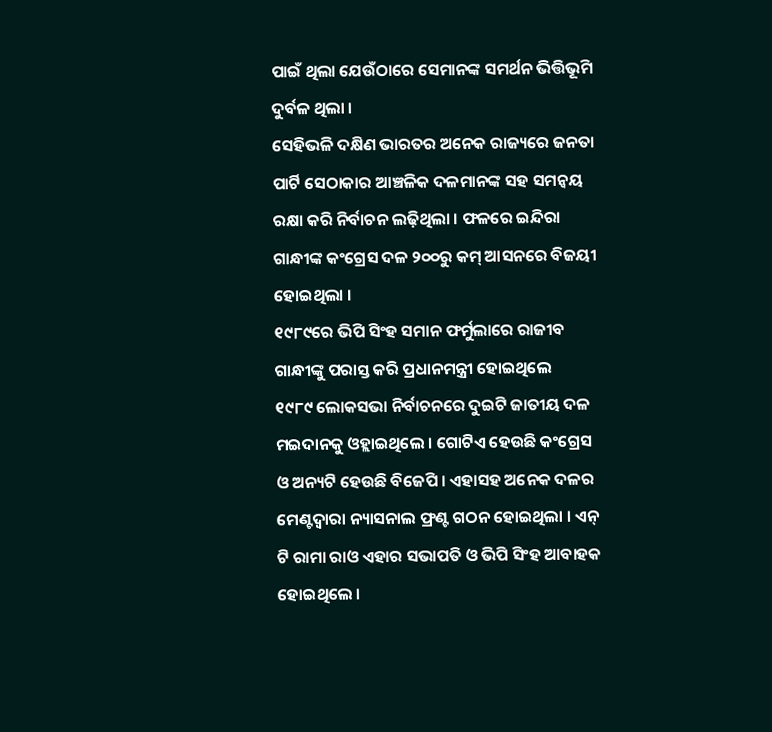ପାଇଁ ଥିଲା ଯେଉଁଠାରେ ସେମାନଙ୍କ ସମର୍ଥନ ଭିତ୍ତିଭୂମି ଦୁର୍ବଳ ଥିଲା ।
ସେହିଭଳି ଦକ୍ଷିଣ ଭାରତର ଅନେକ ରାଜ୍ୟରେ ଜନତା ପାର୍ଟି ସେଠାକାର ଆଞ୍ଚଳିକ ଦଳମାନଙ୍କ ସହ ସମନ୍ୱୟ ରକ୍ଷା କରି ନିର୍ବାଚନ ଲଢ଼ିଥିଲା । ଫଳରେ ଇନ୍ଦିରା ଗାନ୍ଧୀଙ୍କ କଂଗ୍ରେସ ଦଳ ୨୦୦ରୁ କମ୍ ଆସନରେ ବିଜୟୀ ହୋଇଥିଲା ।
୧୯୮୯ରେ ଭିପି ସିଂହ ସମାନ ଫର୍ମୁଲାରେ ରାଜୀବ ଗାନ୍ଧୀଙ୍କୁ ପରାସ୍ତ କରି ପ୍ରଧାନମନ୍ତ୍ରୀ ହୋଇଥିଲେ
୧୯୮୯ ଲୋକସଭା ନିର୍ବାଚନରେ ଦୁଇଟି ଜାତୀୟ ଦଳ ମଇଦାନକୁ ଓହ୍ଲାଇଥିଲେ । ଗୋଟିଏ ହେଉଛି କଂଗ୍ରେସ ଓ ଅନ୍ୟଟି ହେଉଛି ବିଜେପି । ଏହାସହ ଅନେକ ଦଳର ମେଣ୍ଟଦ୍ୱାରା ନ୍ୟାସନାଲ ଫ୍ରଣ୍ଟ ଗଠନ ହୋଇଥିଲା । ଏନ୍ ଟି ରାମା ରାଓ ଏହାର ସଭାପତି ଓ ଭିପି ସିଂହ ଆବାହକ ହୋଇଥିଲେ ।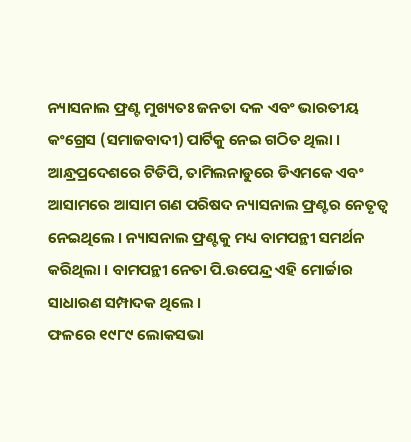ନ୍ୟାସନାଲ ଫ୍ରଣ୍ଟ ମୁଖ୍ୟତଃ ଜନତା ଦଳ ଏବଂ ଭାରତୀୟ କଂଗ୍ରେସ (ସମାଜବାଦୀ) ପାର୍ଟିକୁ ନେଇ ଗଠିତ ଥିଲା ।
ଆନ୍ଧ୍ରପ୍ରଦେଶରେ ଟିଡିପି, ତାମିଲନାଡୁରେ ଡିଏମକେ ଏବଂ ଆସାମରେ ଆସାମ ଗଣ ପରିଷଦ ନ୍ୟାସନାଲ ଫ୍ରଣ୍ଟର ନେତୃତ୍ୱ ନେଇଥିଲେ । ନ୍ୟାସନାଲ ଫ୍ରଣ୍ଟକୁ ମଧ୍ୟ ବାମପନ୍ଥୀ ସମର୍ଥନ କରିଥିଲା । ବାମପନ୍ଥୀ ନେତା ପି.ଉପେନ୍ଦ୍ର ଏହି ମୋର୍ଚ୍ଚାର ସାଧାରଣ ସମ୍ପାଦକ ଥିଲେ ।
ଫଳରେ ୧୯୮୯ ଲୋକସଭା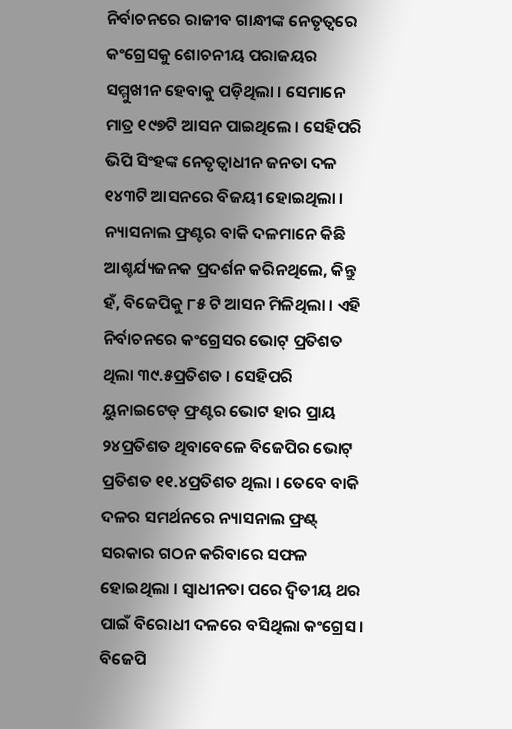ନିର୍ବାଚନରେ ରାଜୀବ ଗାନ୍ଧୀଙ୍କ ନେତୃତ୍ୱରେ କଂଗ୍ରେସକୁ ଶୋଚନୀୟ ପରାଜୟର ସମ୍ମୁଖୀନ ହେବାକୁ ପଡ଼ିଥିଲା । ସେମାନେ ମାତ୍ର ୧୯୭ଟି ଆସନ ପାଇଥିଲେ । ସେହିପରି ଭିପି ସିଂହଙ୍କ ନେତୃତ୍ୱାଧୀନ ଜନତା ଦଳ ୧୪୩ଟି ଆସନରେ ବିଜୟୀ ହୋଇଥିଲା । ନ୍ୟାସନାଲ ଫ୍ରଣ୍ଟର ବାକି ଦଳମାନେ କିଛି ଆଶ୍ଚର୍ଯ୍ୟଜନକ ପ୍ରଦର୍ଶନ କରିନଥିଲେ, କିନ୍ତୁ ହଁ, ବିଜେପିକୁ ୮୫ ଟି ଆସନ ମିଳିଥିଲା । ଏହି ନିର୍ବାଚନରେ କଂଗ୍ରେସର ଭୋଟ୍ ପ୍ରତିଶତ ଥିଲା ୩୯.୫ପ୍ରତିଶତ । ସେହିପରି ୟୁନାଇଟେଡ୍ ଫ୍ରଣ୍ଟର ଭୋଟ ହାର ପ୍ରାୟ ୨୪ପ୍ରତିଶତ ଥିବାବେଳେ ବିଜେପିର ଭୋଟ୍ ପ୍ରତିଶତ ୧୧.୪ପ୍ରତିଶତ ଥିଲା । ତେବେ ବାକି ଦଳର ସମର୍ଥନରେ ନ୍ୟାସନାଲ ଫ୍ରଣ୍ଟ୍ ସରକାର ଗଠନ କରିବାରେ ସଫଳ ହୋଇଥିଲା । ସ୍ୱାଧୀନତା ପରେ ଦ୍ୱିତୀୟ ଥର ପାଇଁ ବିରୋଧୀ ଦଳରେ ବସିଥିଲା କଂଗ୍ରେସ ।
ବିଜେପି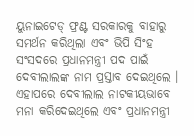ୟୁନାଇଟେଡ୍ ଫ୍ରଣ୍ଟ ସରକାରକୁ ବାହାରୁ ସମର୍ଥନ କରିଥିଲା ଏବଂ ଭିପି ସିଂହ ସଂସଦରେ ପ୍ରଧାନମନ୍ତ୍ରୀ ପଦ ପାଇଁ ଦେବୀଲାଲଙ୍କ ନାମ ପ୍ରସ୍ତାବ ଦେଇଥିଲେ । ଏହାପରେ ଦେବୀଲାଲ ନାଟକୀୟଭାବେ ମନା କରିଦେଇଥିଲେ ଏବଂ ପ୍ରଧାନମନ୍ତ୍ରୀ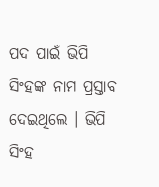ପଦ ପାଇଁ ଭିପି ସିଂହଙ୍କ ନାମ ପ୍ରସ୍ତାବ ଦେଇଥିଲେ । ଭିପି ସିଂହ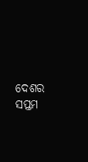ଦେଶର ସପ୍ତମ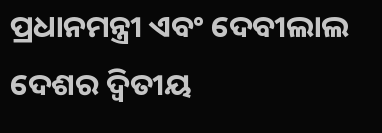ପ୍ରଧାନମନ୍ତ୍ରୀ ଏବଂ ଦେବୀଲାଲ ଦେଶର ଦ୍ୱିତୀୟ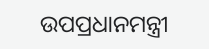ଉପପ୍ରଧାନମନ୍ତ୍ରୀ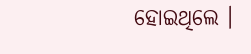ହୋଇଥିଲେ ।